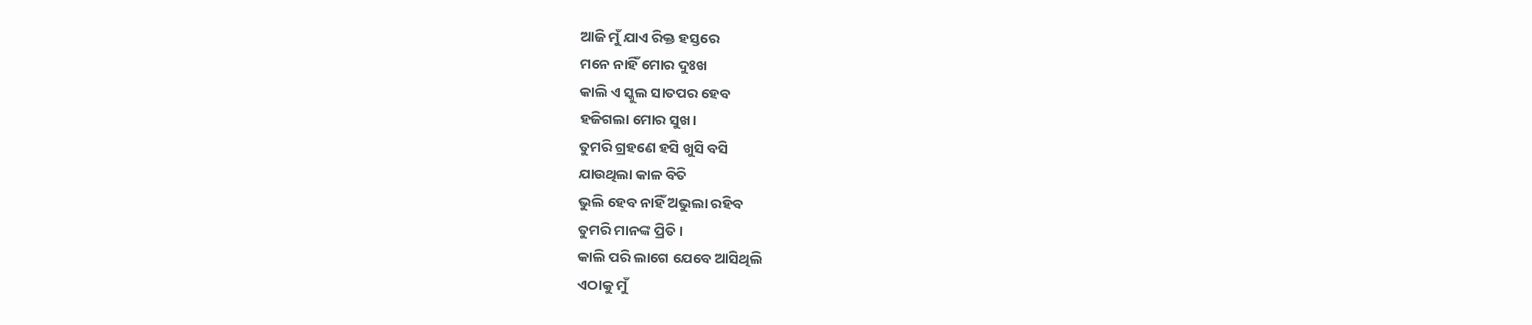ଆଜି ମୁଁ ଯାଏ ରିକ୍ତ ହସ୍ତରେ
ମନେ ନାହିଁ ମୋର ଦୁଃଖ
କାଲି ଏ ସ୍କୁଲ ସାତପର ହେବ
ହଜିଗଲା ମୋର ସୁଖ।
ତୁମରି ଗ୍ରହଣେ ହସି ଖୁସି ବସି
ଯାଉଥିଲା କାଳ ବିତି
ଭୁଲି ହେବ ନାହିଁ ଅଭୁଲା ରହିବ
ତୁମରି ମାନଙ୍କ ପ୍ରିତି।
କାଲି ପରି ଲାଗେ ଯେବେ ଆସିଥିଲି
ଏଠାକୁ ମୁଁ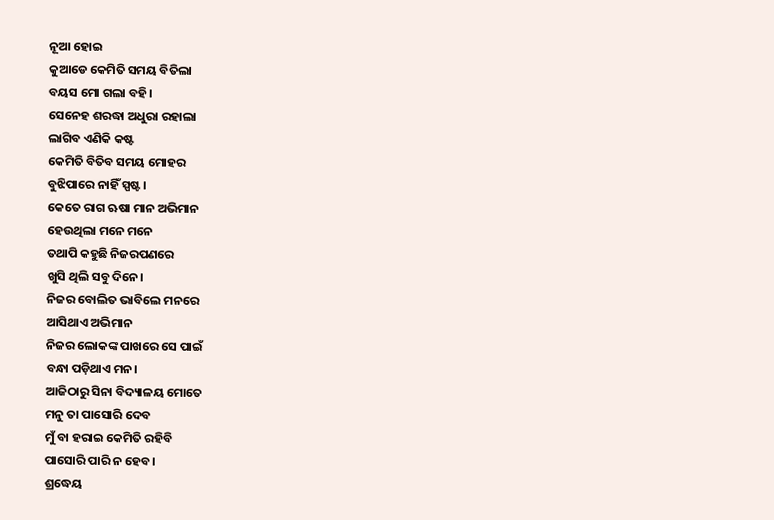ନୂଆ ହୋଇ
କୁଆଡେ କେମିତି ସମୟ ବିତିଲା
ବୟସ ମୋ ଗଲା ବହି।
ସେନେହ ଶରଦ୍ଧା ଅଧୁରା ରହାଲା
ଲାଗିବ ଏଣିକି କଷ୍ଟ
କେମିତି ବିତିବ ସମୟ ମୋହର
ବୁଝିପାରେ ନାହିଁ ସ୍ପଷ୍ଟ।
କେତେ ରାଗ ଋଷା ମାନ ଅଭିମାନ
ହେଉଥିଲା ମନେ ମନେ
ତଥାପି କହୁଛି ନିଜରପଣରେ
ଖୁସି ଥିଲି ସବୁ ଦିନେ।
ନିଜର ବୋଲିତ ଭାବିଲେ ମନରେ
ଆସିଥାଏ ଅଭିମାନ
ନିଜର ଲୋକଙ୍କ ପାଖରେ ସେ ପାଇଁ
ବନ୍ଧା ପଡ଼ିଥାଏ ମନ।
ଆଜିଠାରୁ ସିନା ବିଦ୍ୟାଳୟ ମୋତେ
ମନୁ ତା ପାସୋରି ଦେବ
ମୁଁ ବା ହରାଇ କେମିତି ରହିବି
ପାସୋରି ପାରି ନ ହେବ।
ଶ୍ରଦ୍ଧେୟ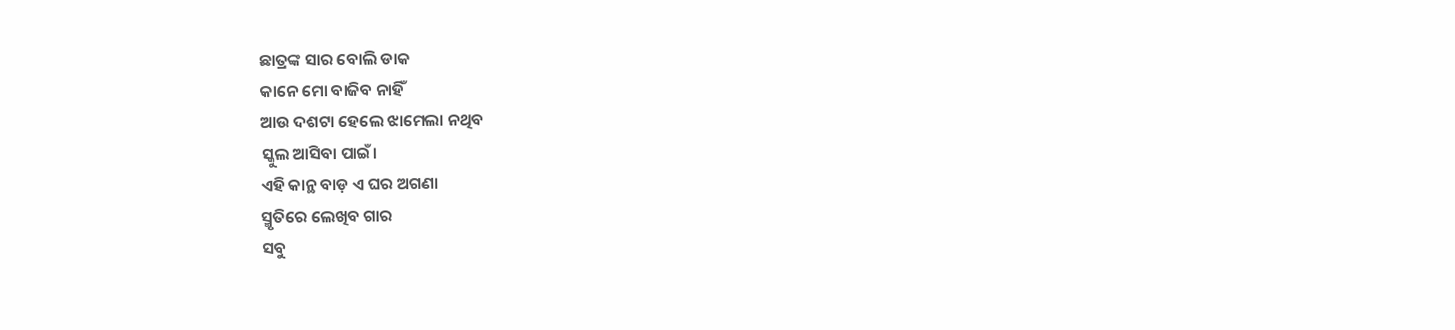ଛାତ୍ରଙ୍କ ସାର ବୋଲି ଡାକ
କାନେ ମୋ ବାଜିବ ନାହିଁ
ଆଉ ଦଶଟା ହେଲେ ଝାମେଲା ନଥିବ
ସ୍କୁଲ ଆସିବା ପାଇଁ।
ଏହି କାନ୍ଥ ବାଡ଼ ଏ ଘର ଅଗଣା
ସ୍ମୃତିରେ ଲେଖିବ ଗାର
ସବୁ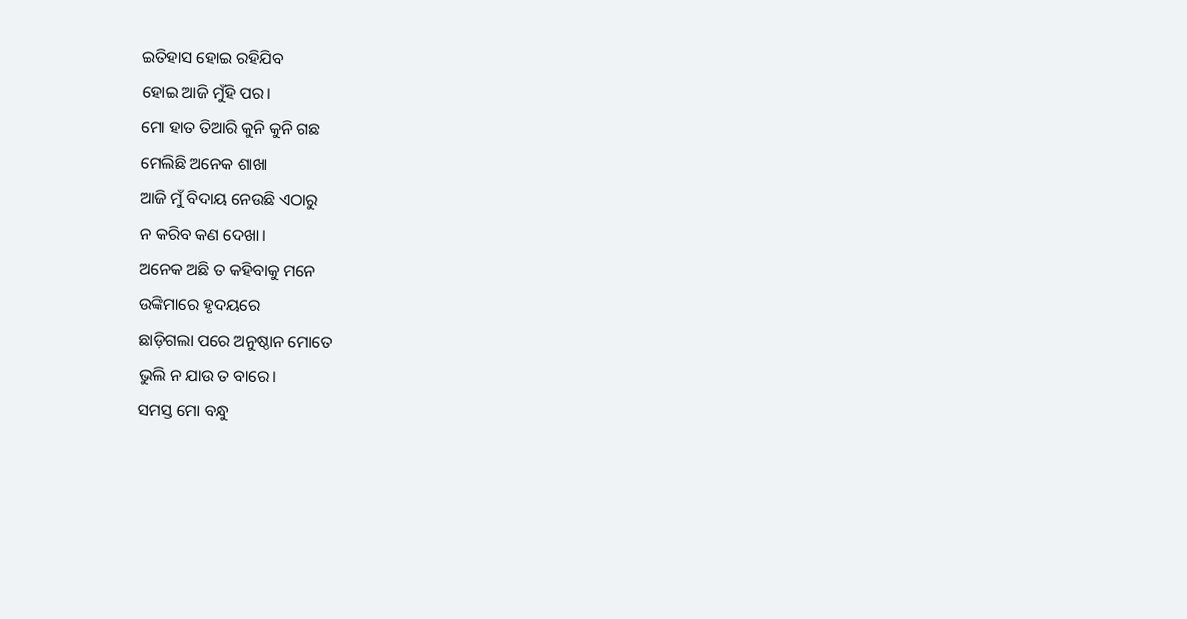ଇତିହାସ ହୋଇ ରହିଯିବ
ହୋଇ ଆଜି ମୁଁହି ପର।
ମୋ ହାତ ତିଆରି କୁନି କୁନି ଗଛ
ମେଲିଛି ଅନେକ ଶାଖା
ଆଜି ମୁଁ ବିଦାୟ ନେଉଛି ଏଠାରୁ
ନ କରିବ କଣ ଦେଖା।
ଅନେକ ଅଛି ତ କହିବାକୁ ମନେ
ଉଙ୍କିମାରେ ହୃଦୟରେ
ଛାଡ଼ିଗଲା ପରେ ଅନୁଷ୍ଠାନ ମୋତେ
ଭୁଲି ନ ଯାଉ ତ ବାରେ।
ସମସ୍ତ ମୋ ବନ୍ଧୁ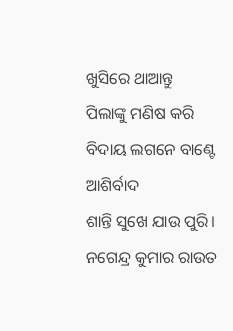ଖୁସିରେ ଥାଆନ୍ତୁ
ପିଲାଙ୍କୁ ମଣିଷ କରି
ବିଦାୟ ଲଗନେ ବାଣ୍ଟେ ଆଶିର୍ବାଦ
ଶାନ୍ତି ସୁଖେ ଯାଉ ପୁରି।
ନଗେନ୍ଦ୍ର କୁମାର ରାଉତ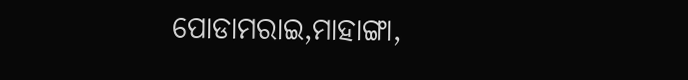ପୋଡାମରାଇ,ମାହାଙ୍ଗା,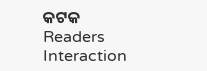କଟକ
Readers Interaction